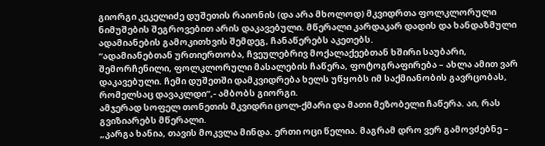გიორგი კეკელიძე დუშეთის რაიონის (და არა მხოლოდ) მკვიდრთა ფოლკლორული ნიმუშების შეგროვებით არის დაკავებული. მწერალი კარდაკარ დადის და ხანდაზმული ადამიანების გამოკითხვის შემდეგ, ჩანაწერებს აკეთებს.
“ადამიანებთან ურთიერთობა, ჩვეულებრივ მოქალაქეებთან ხშირი საუბარი, შემორჩენილი, ფოლკლორული მასალების ჩაწერა, ფოტოგრაფირება – ახლა ამით ვარ დაკავებული. ჩემი დუშეთში დამკვიდრება ხელს უწყობს იმ საქმიანობის გავრცობას, რომელსაც დავაკლდი“,- ამბობს გიორგი.
ამჯერად სოფელ თონეთის მკვიდრი ცოლ-ქმარი და მათი მეზობელი ჩაწერა. აი, რას გვიზიარებს მწერალი.
„კარგა ხანია, თავის მოკვლა მინდა. ერთი ოცი წელია. მაგრამ დრო ვერ გამოვძებნე –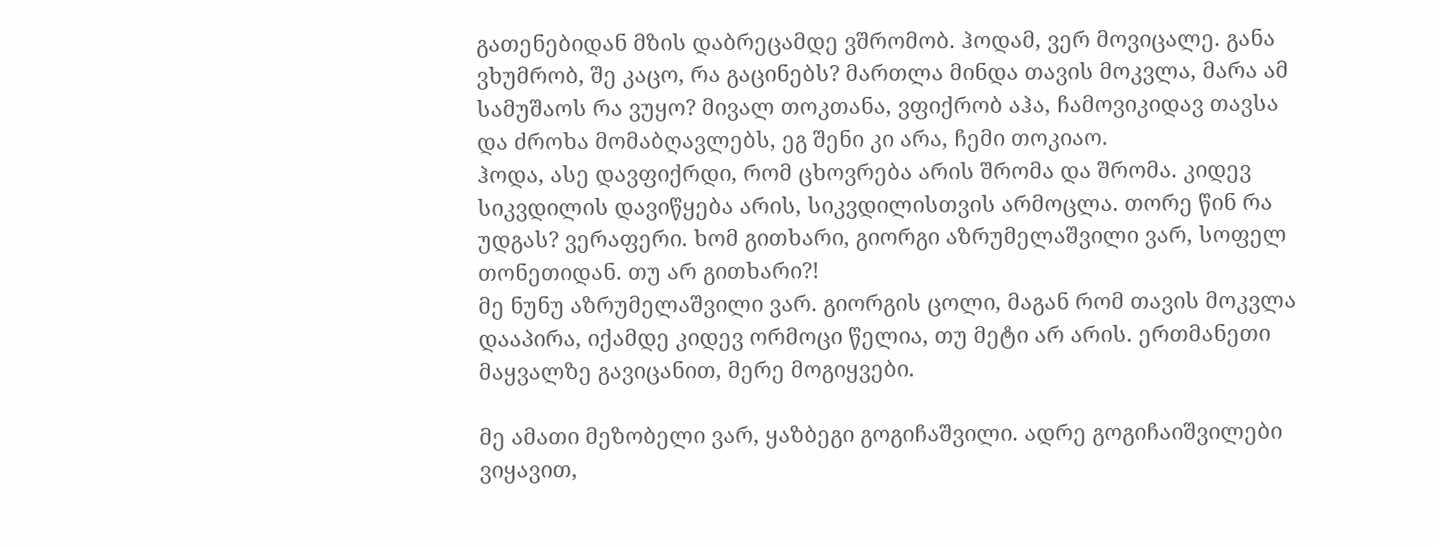გათენებიდან მზის დაბრეცამდე ვშრომობ. ჰოდამ, ვერ მოვიცალე. განა ვხუმრობ, შე კაცო, რა გაცინებს? მართლა მინდა თავის მოკვლა, მარა ამ სამუშაოს რა ვუყო? მივალ თოკთანა, ვფიქრობ აჰა, ჩამოვიკიდავ თავსა და ძროხა მომაბღავლებს, ეგ შენი კი არა, ჩემი თოკიაო.
ჰოდა, ასე დავფიქრდი, რომ ცხოვრება არის შრომა და შრომა. კიდევ სიკვდილის დავიწყება არის, სიკვდილისთვის არმოცლა. თორე წინ რა უდგას? ვერაფერი. ხომ გითხარი, გიორგი აზრუმელაშვილი ვარ, სოფელ თონეთიდან. თუ არ გითხარი?!
მე ნუნუ აზრუმელაშვილი ვარ. გიორგის ცოლი, მაგან რომ თავის მოკვლა დააპირა, იქამდე კიდევ ორმოცი წელია, თუ მეტი არ არის. ერთმანეთი მაყვალზე გავიცანით, მერე მოგიყვები.

მე ამათი მეზობელი ვარ, ყაზბეგი გოგიჩაშვილი. ადრე გოგიჩაიშვილები ვიყავით,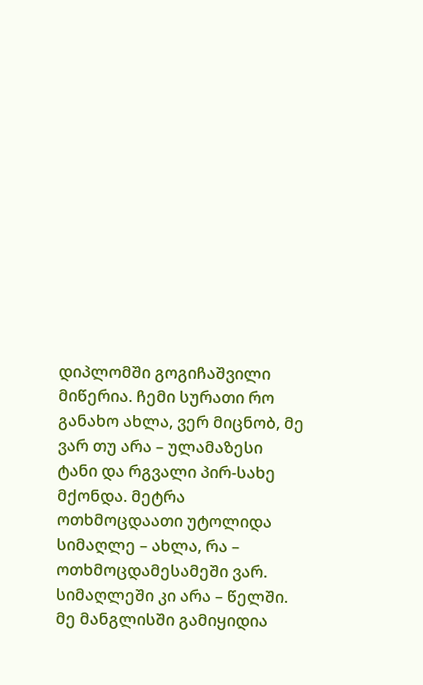დიპლომში გოგიჩაშვილი მიწერია. ჩემი სურათი რო განახო ახლა, ვერ მიცნობ, მე ვარ თუ არა – ულამაზესი ტანი და რგვალი პირ-სახე მქონდა. მეტრა ოთხმოცდაათი უტოლიდა სიმაღლე – ახლა, რა – ოთხმოცდამესამეში ვარ. სიმაღლეში კი არა – წელში.
მე მანგლისში გამიყიდია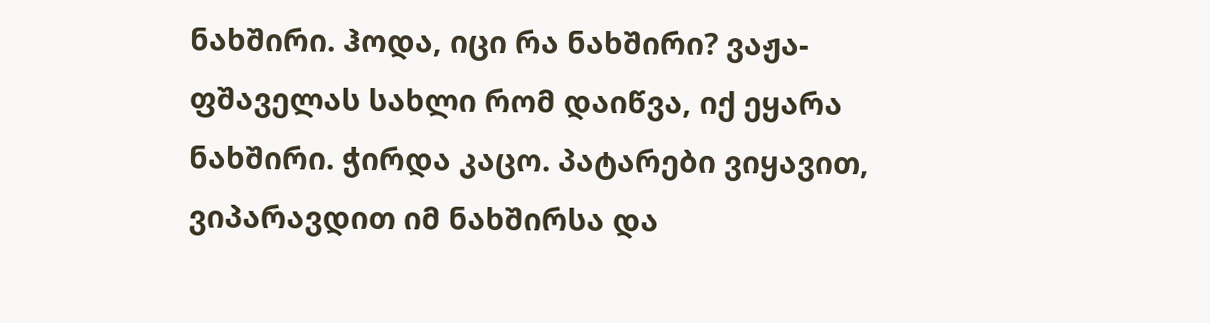ნახშირი. ჰოდა, იცი რა ნახშირი? ვაჟა-ფშაველას სახლი რომ დაიწვა, იქ ეყარა ნახშირი. ჭირდა კაცო. პატარები ვიყავით, ვიპარავდით იმ ნახშირსა და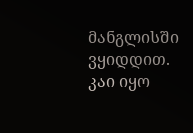მანგლისში ვყიდდით. კაი იყო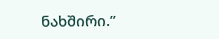ნახშირი.”